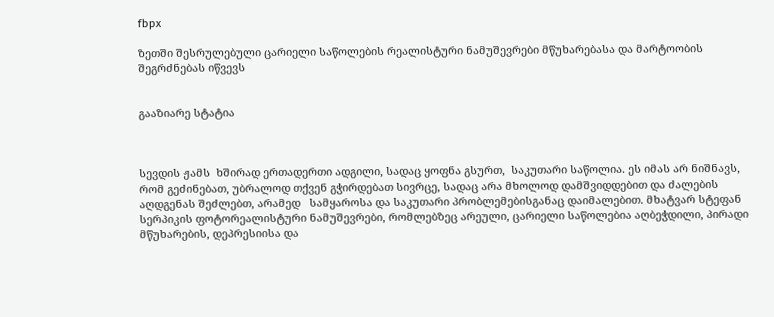fbpx

ზეთში შესრულებული ცარიელი საწოლების რეალისტური ნამუშევრები მწუხარებასა და მარტოობის შეგრძნებას იწვევს


გააზიარე სტატია



სევდის ჟამს  ხშირად ერთადერთი ადგილი, სადაც ყოფნა გსურთ,  საკუთარი საწოლია. ეს იმას არ ნიშნავს, რომ გეძინებათ, უბრალოდ თქვენ გჭირდებათ სივრცე, სადაც არა მხოლოდ დამშვიდდებით და ძალების აღდგენას შეძლებთ, არამედ   სამყაროსა და საკუთარი პრობლემებისგანაც დაიმალებით. მხატვარ სტეფან სერპიკის ფოტორეალისტური ნამუშევრები, რომლებზეც არეული, ცარიელი საწოლებია აღბეჭდილი, პირადი მწუხარების, დეპრესიისა და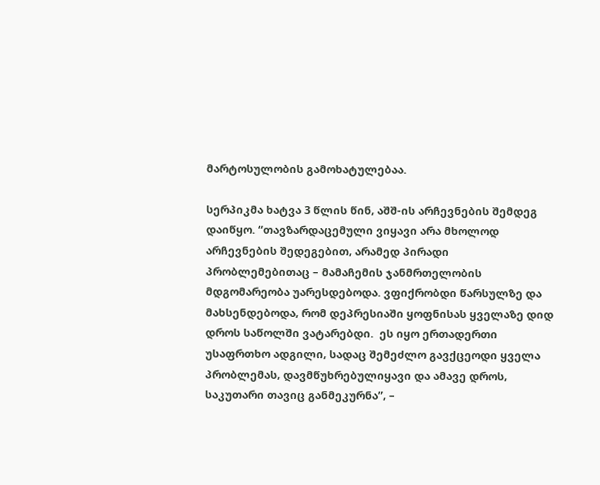მარტოსულობის გამოხატულებაა.

სერპიკმა ხატვა 3 წლის წინ, აშშ-ის არჩევნების შემდეგ დაიწყო. “თავზარდაცემული ვიყავი არა მხოლოდ არჩევნების შედეგებით, არამედ პირადი პრობლემებითაც – მამაჩემის ჯანმრთელობის მდგომარეობა უარესდებოდა. ვფიქრობდი წარსულზე და მახსენდებოდა, რომ დეპრესიაში ყოფნისას ყველაზე დიდ დროს საწოლში ვატარებდი.  ეს იყო ერთადერთი უსაფრთხო ადგილი, სადაც შემეძლო გავქცეოდი ყველა პრობლემას, დავმწუხრებულიყავი და ამავე დროს, საკუთარი თავიც განმეკურნა”, –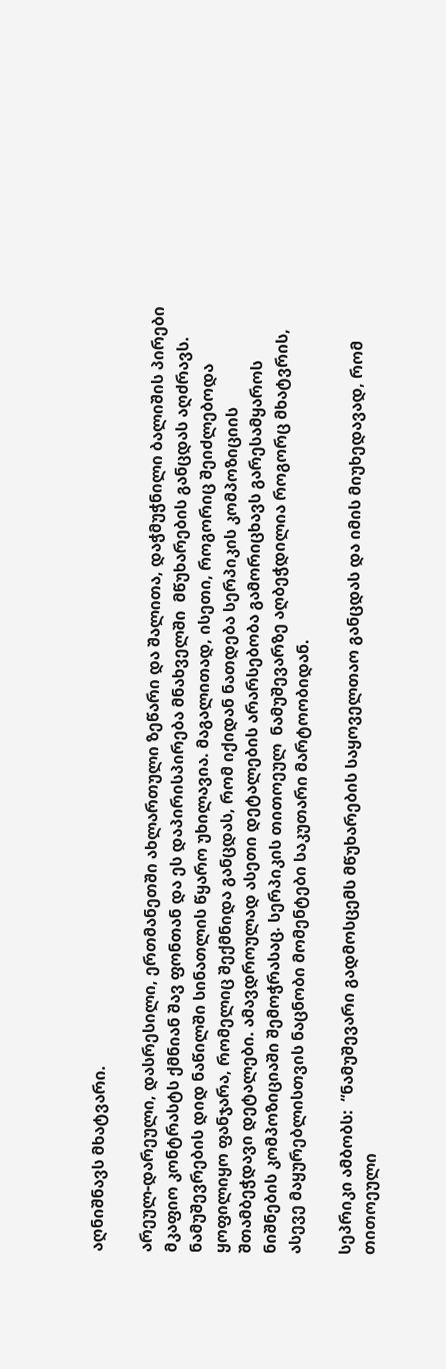აღნიშნავს მხატვარი.

არეულ-დარეული, დასრესილი, ერთმანეთში ახლართული ზეწარი და შალითა, დაჭმუჭნილი ბალიშის პირები მკაფიო კონტრასტს ქმნიან შავ ფონთან და ეს დაპირისპირება მნახველში  მწუხარების განცდას აღძრავს. ნამუშევრების დიდ ნაწილში სინათლის წყარო უხილავია. მაგალითად, ისეთი, როგორიც შეიძლებოდა ყოფილიყო ფანჯარა, რომელიც შექმნიდა განცდას, რომ იქიდან ნათდება სერპიკის კომპოზიციის შთამბეჭდავი დეტალები. ამავდროულად ასეთი დეტალების არარსებობა გამორიცხავს გარესამყაროს ნიშნების კომპოზიციაში შემოჭრასაც. სერპიკის თითოეულ  ნამუშევარზე აღბეჭდილია როგორც მხატვრის, ასევე მაყურებლისთვის ნაცნობი მომენტები საკუთარი მარტოობიდან.

სეპრიკი ამბობს:  “ნამუშევარი გადმოსცემს მწუხარების საყოველთაო განცდას და იმის მიუხედავად, რომ  თითოეული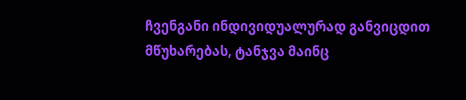ჩვენგანი ინდივიდუალურად განვიცდით მწუხარებას, ტანჯვა მაინც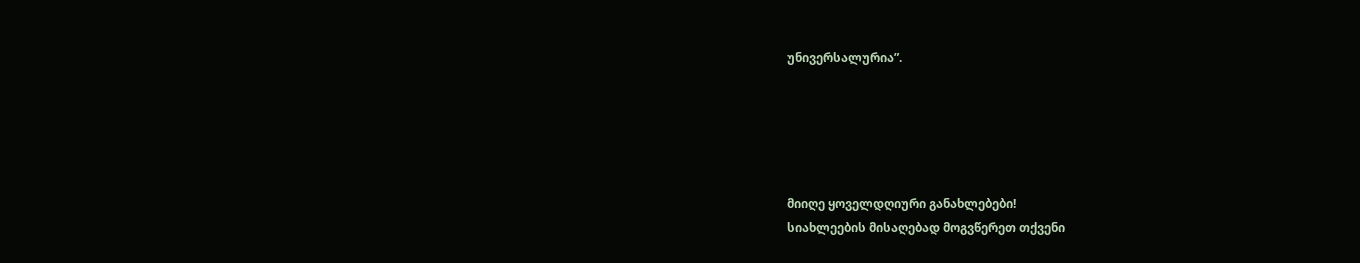უნივერსალურია”.





მიიღე ყოველდღიური განახლებები!
სიახლეების მისაღებად მოგვწერეთ თქვენი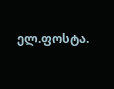ელ.ფოსტა.